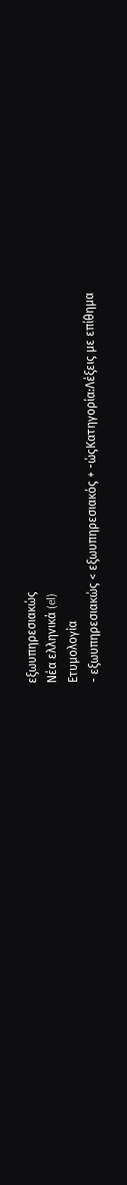εξωυπηρεσιακώς
Νέα ελληνικά (el)
Ετυμολογία
- εξωυπηρεσιακώς < εξωυπηρεσιακός + -ώςΚατηγορία:Λέξεις με επίθημα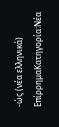-ώς (νέα ελληνικά)
ΕπίρρημαΚατηγορία:Νέα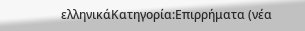ελληνικάΚατηγορία:Επιρρήματα (νέα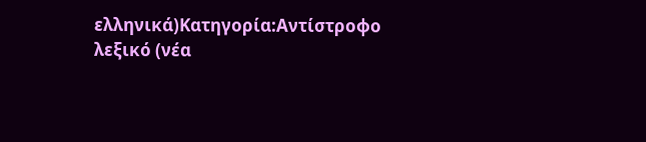ελληνικά)Κατηγορία:Αντίστροφο λεξικό (νέα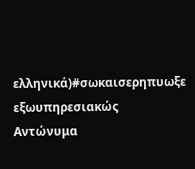ελληνικά)#σωκαισερηπυωξε
εξωυπηρεσιακώς
Αντώνυμα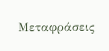Μεταφράσεις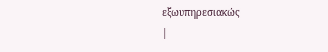εξωυπηρεσιακώς
|